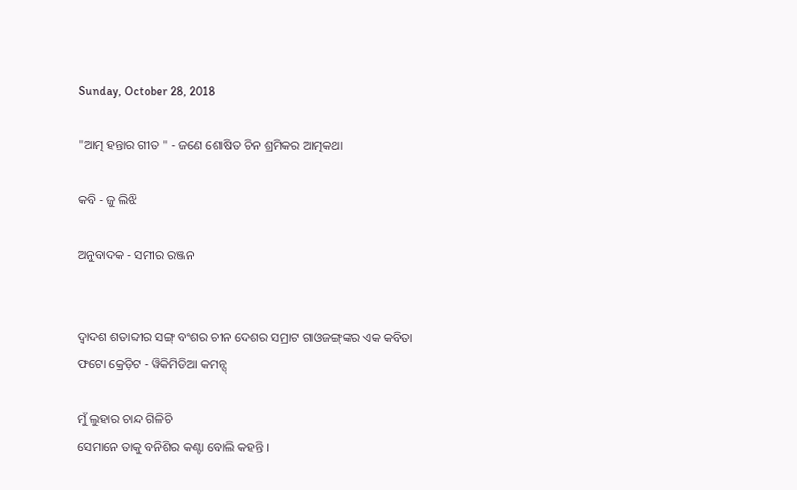Sunday, October 28, 2018

"ଆତ୍ମ ହନ୍ତାର ଗୀତ " - ଜଣେ ଶୋଷିତ ଚିନ ଶ୍ରମିକର ଆତ୍ମକଥା

କବି - ଜୁ ଲିଝି

ଅନୁବାଦକ - ସମୀର ରଞ୍ଜନ


ଦ୍ୱାଦଶ ଶତାବ୍ଦୀର ସଙ୍ଗ୍ ବଂଶର ଚୀନ ଦେଶର ସମ୍ରାଟ ଗାଓଜଙ୍ଗ୍‌ଙ୍କର ଏକ କବିତା
ଫଟୋ କ୍ରେଡ଼ିଟ - ୱିକିମିଡିଆ କମନ୍ସ୍

ମୁଁ ଲୁହାର ଚାନ୍ଦ ଗିଳିଚି
ସେମାନେ ତାକୁ ବନିଶିର କଣ୍ଟା ବୋଲି କହନ୍ତି ।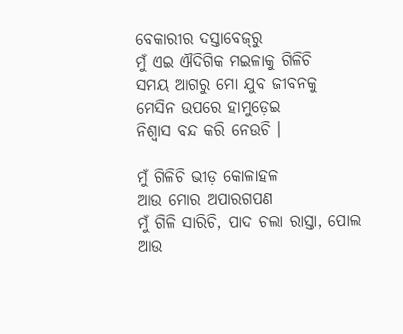ବେକାରୀର ଦସ୍ତାବେଜ୍‌ରୁ
ମୁଁ ଏଇ ଐଦିଗିକ ମଇଳାକୁ ଗିଳିଚି
ସମୟ ଆଗରୁ ମୋ ଯୁବ ଜୀବନକୁ
ମେସିନ ଉପରେ ହାମୁଡ଼େଇ
ନିଶ୍ୱାସ ବନ୍ଦ କରି ନେଉଚି ।

ମୁଁ ଗିଳିଚି ଭୀଡ଼ କୋଳାହଳ
ଆଉ ମୋର ଅପାରଗପଣ
ମୁଁ ଗିଳି ସାରିଚି, ପାଦ ଚଲା ରାସ୍ତା, ପୋଲ
ଆଉ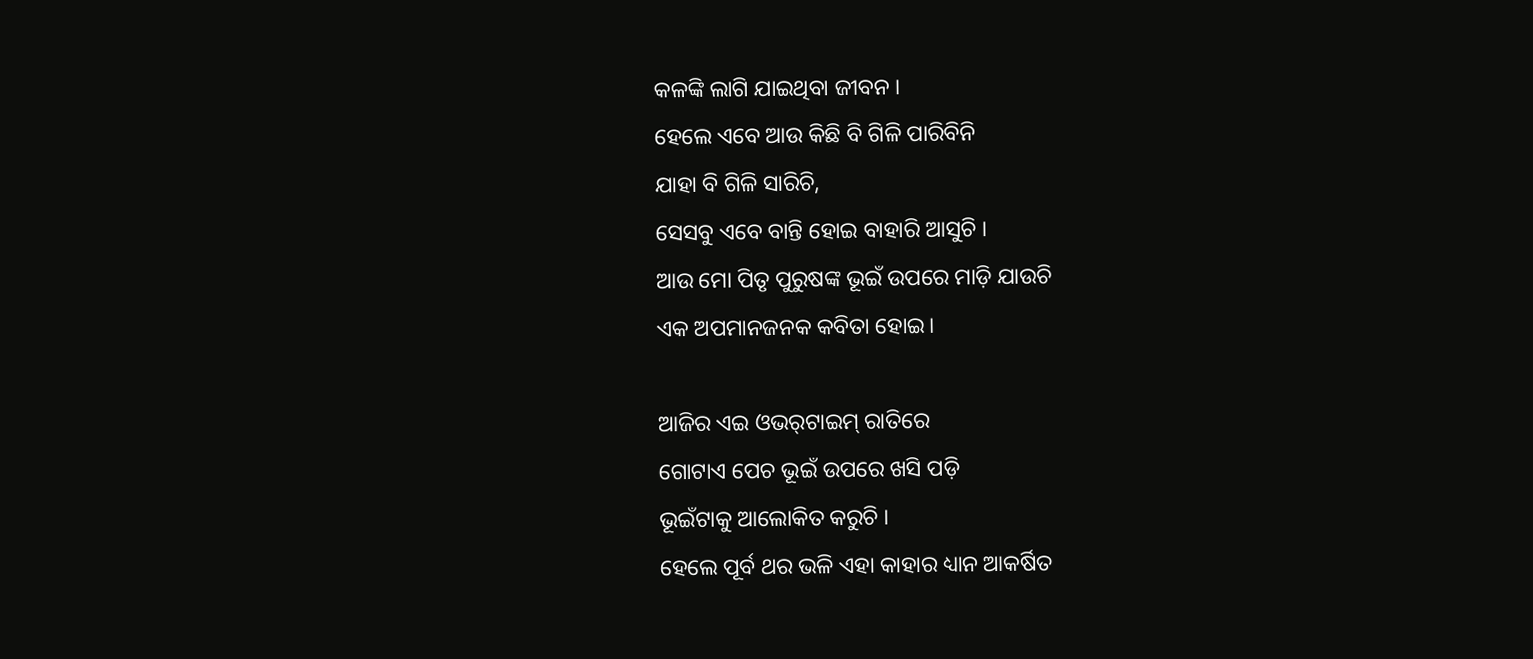କଳଙ୍କି ଲାଗି ଯାଇଥିବା ଜୀବନ ।
ହେଲେ ଏବେ ଆଉ କିଛି ବି ଗିଳି ପାରିବିନି
ଯାହା ବି ଗିଳି ସାରିଚି,
ସେସବୁ ଏବେ ବାନ୍ତି ହୋଇ ବାହାରି ଆସୁଚି ।
ଆଉ ମୋ ପିତୃ ପୁରୁଷଙ୍କ ଭୂଇଁ ଉପରେ ମାଡ଼ି ଯାଉଚି
ଏକ ଅପମାନଜନକ କବିତା ହୋଇ।

ଆଜିର ଏଇ ଓଭର୍‌ଟାଇମ୍ ରାତିରେ
ଗୋଟାଏ ପେଚ ଭୂଇଁ ଉପରେ ଖସି ପଡ଼ି
ଭୂଇଁଟାକୁ ଆଲୋକିତ କରୁଚି ।
ହେଲେ ପୂର୍ବ ଥର ଭଳି ଏହା କାହାର ଧ୍ୟାନ ଆକର୍ଷିତ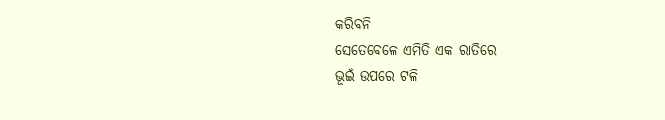କରିବନି
ସେତେବେଳେ ଏମିତି ଏକ ରାତିରେ
ଭୂଇଁ ଉପରେ ଟଳି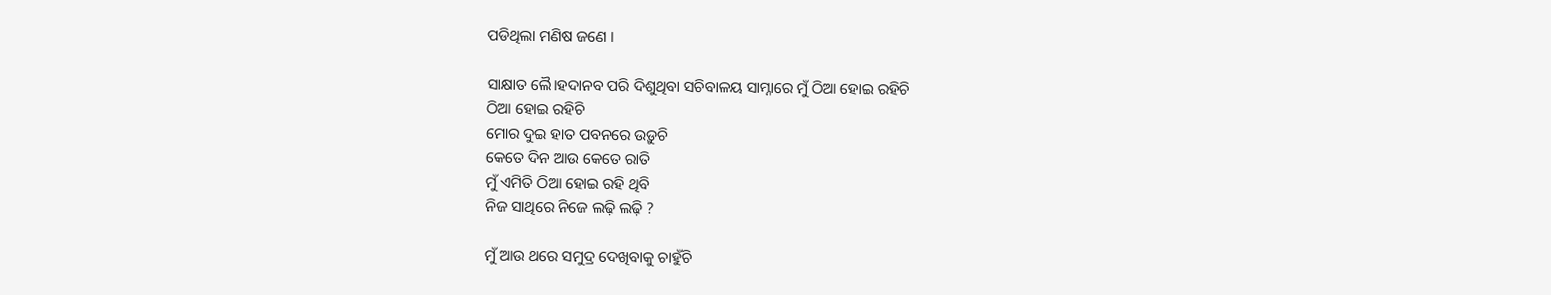ପଡିଥିଲା ମଣିଷ ଜଣେ ।

ସାକ୍ଷାତ ଲୈ।ହଦାନବ ପରି ଦିଶୁଥିବା ସଚିବାଳୟ ସାମ୍ନାରେ ମୁଁ ଠିଆ ହୋଇ ରହିଚି
ଠିଆ ହୋଇ ରହିଚି
ମୋର ଦୁଇ ହାତ ପବନରେ ଉଡ଼ୁଚି
କେତେ ଦିନ ଆଉ କେତେ ରାତି
ମୁଁ ଏମିତି ଠିଆ ହୋଇ ରହି ଥିବି
ନିଜ ସାଥିରେ ନିଜେ ଲଢ଼ି ଲଢ଼ି ?

ମୁଁ ଆଉ ଥରେ ସମୁଦ୍ର ଦେଖିବାକୁ ଚାହୁଁଚି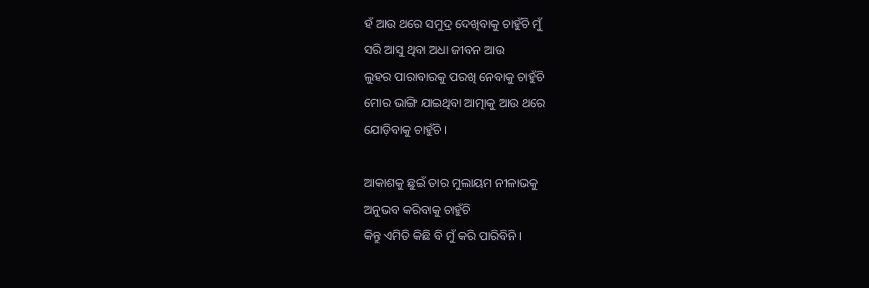ହଁ ଆଉ ଥରେ ସମୁଦ୍ର ଦେଖିବାକୁ ଚାହୁଁଚି ମୁଁ
ସରି ଆସୁ ଥିବା ଅଧା ଜୀବନ ଆଉ
ଲୁହର ପାରାବାରକୁ ପରଖି ନେବାକୁ ଚାହୁଁଚି
ମୋର ଭାଙ୍ଗି ଯାଇଥିବା ଆତ୍ମାକୁ ଆଉ ଥରେ
ଯୋଡ଼ିବାକୁ ଚାହୁଁଚି ।

ଆକାଶକୁ ଛୁଇଁ ତାର ମୁଲାୟମ ନୀଳାଭକୁ
ଅନୁଭବ କରିବାକୁ ଚାହୁଁଚି
କିନ୍ତୁ ଏମିତି କିଛି ବି ମୁଁ କରି ପାରିବିନି ।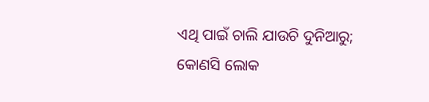ଏଥି ପାଇଁ ଚାଲି ଯାଉଚି ଦୁନିଆରୁ;
କୋଣସି ଲୋକ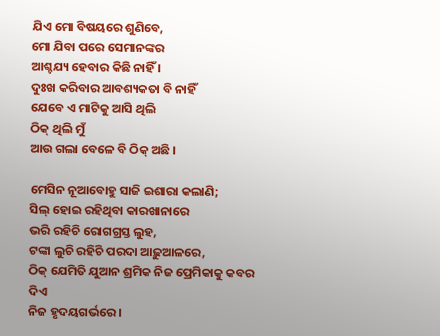ଯିଏ ମୋ ବିଷୟରେ ଶୁଣିବେ,
ମୋ ଯିବା ପରେ ସେମାନଙ୍କର
ଆଶ୍ଚଯ୍ୟ ହେବାର କିଛି ନାହିଁ ।
ଦୁଃଖ କରିବାର ଆବଶ୍ୟକତା ବି ନାହିଁ
ଯେବେ ଏ ମାଟିକୁ ଆସି ଥିଲି
ଠିକ୍ ଥିଲି ମୁଁ
ଆଉ ଗଲା ବେଳେ ବି ଠିକ୍ ଅଛି ।

ମେସିନ ନୂଆବୋହୁ ସାଜି ଇଶାରା କଲାଣି;
ସିଲ୍ ହୋଇ ରହିଥିବା କାରଖାନାରେ
ଭରି ରହିଚି ରୋଗଗ୍ରସ୍ତ ଲୁହ,
ଟଙ୍କା ଲୁଚି ରହିଚି ପରଦା ଆଢ଼ୁଆଳରେ,
ଠିକ୍ ଯେମିତି ଯୁଆନ ଶ୍ରମିକ ନିଜ ପ୍ରେମିକାକୁ କବର ଦିଏ
ନିଜ ହୃଦୟଗର୍ଭରେ ।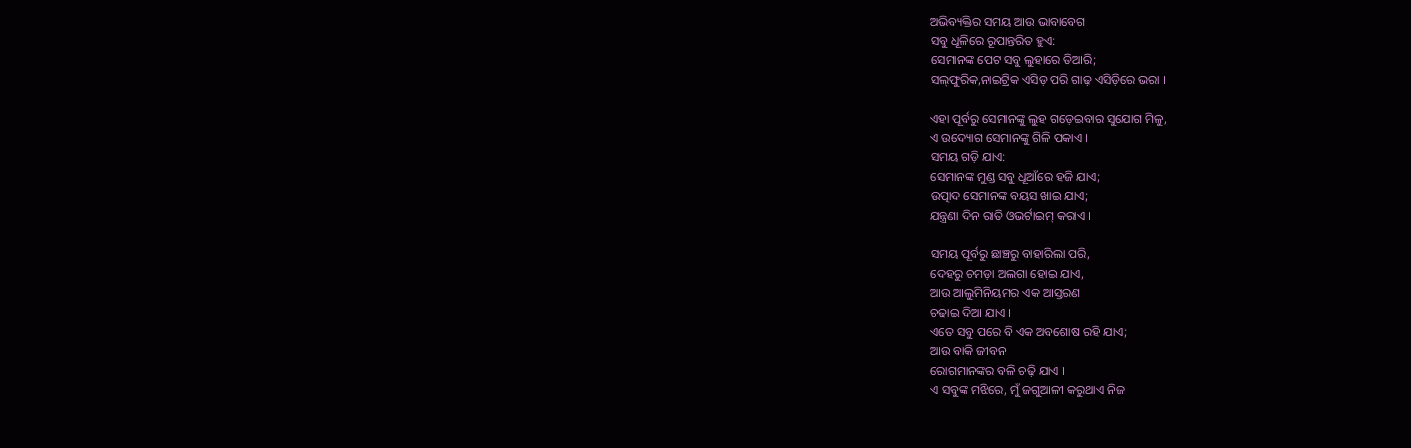ଅଭିବ୍ୟକ୍ତିର ସମୟ ଆଉ ଭାବାବେଗ
ସବୁ ଧୂଳିରେ ରୂପାନ୍ତରିତ ହୁଏ:
ସେମାନଙ୍କ ପେଟ ସବୁ ଲୁହାରେ ତିଆରି;
ସଲ୍‌ଫୁରିକ,ନାଇଟ୍ରିକ ଏସିଡ଼ ପରି ଗାଢ଼ ଏସିଡ଼ିରେ ଭରା ।

ଏହା ପୂର୍ବରୁ ସେମାନଙ୍କୁ ଲୁହ ଗଡ଼େଇବାର ସୁଯୋଗ ମିଳୁ,
ଏ ଉଦ୍ୟୋଗ ସେମାନଙ୍କୁ ଗିଳି ପକାଏ ।
ସମୟ ଗଡ଼ି ଯାଏ:
ସେମାନଙ୍କ ମୁଣ୍ଡ ସବୁ ଧୂଆଁରେ ହଜି ଯାଏ;
ଉତ୍ପାଦ ସେମାନଙ୍କ ବୟସ ଖାଇ ଯାଏ;
ଯନ୍ତ୍ରଣା ଦିନ ରାତି ଓଭର୍ଟାଇମ୍ କରାଏ ।

ସମୟ ପୂର୍ବରୁ ଛାଞ୍ଚରୁ ବାହାରିଲା ପରି,
ଦେହରୁ ଚମଡ଼ା ଅଲଗା ହୋଇ ଯାଏ,
ଆଉ ଆଲୁମିନିୟମର ଏକ ଆସ୍ତରଣ
ଚଢାଇ ଦିଆ ଯାଏ ।
ଏତେ ସବୁ ପରେ ବି ଏକ ଅବଶୋଷ ରହି ଯାଏ;
ଆଉ ବାକି ଜୀବନ
ରୋଗମାନଙ୍କର ବଳି ଚଢ଼ି ଯାଏ ।
ଏ ସବୁଙ୍କ ମଝିରେ, ମୁଁ ଜଗୁଆଳୀ କରୁଥାଏ ନିଜ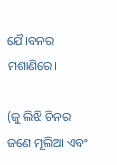ଯୈ।ବନର ମଶାଣିରେ।

(ଜୁ ଲିଝି ଚିନର ଜଣେ ମୂଲିଆ ଏବଂ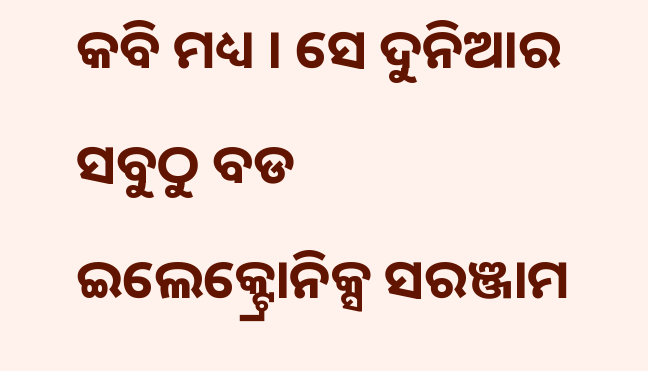କବି ମଧ୍ୟ । ସେ ଦୁନିଆର ସବୁଠୁ ବଡ ଇଲେକ୍ଟ୍ରୋନିକ୍ସ ସରଞ୍ଜାମ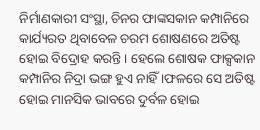ନିର୍ମାଣକାରୀ ସଂସ୍ଥା, ଚିନର ଫାଙ୍କସକାନ କମ୍ପାନିରେ କାର୍ଯ୍ୟରତ ଥିବାବେଳ ଚରମ ଶୋଷଣରେ ଅତିଷ୍ଟ ହୋଇ ବିଦ୍ରୋହ କରନ୍ତି । ହେଲେ ଶୋଷକ ଫାକ୍ସକାନ କମ୍ପାନିର ନିଦ୍ରା ଭଙ୍ଗ ହୁଏ ନାହିଁ ।ଫଳରେ ସେ ଅତିଷ୍ଟ ହୋଇ ମାନସିକ ଭାବରେ ଦୁର୍ବଳ ହୋଇ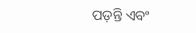ପଡ଼ନ୍ତି ଏବଂ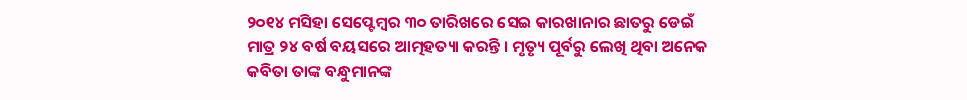୨୦୧୪ ମସିହା ସେପ୍ଟେମ୍ବର ୩୦ ତାରିଖରେ ସେଇ କାରଖାନାର ଛାତରୁ ଡେଇଁ ମାତ୍ର ୨୪ ବର୍ଷ ବୟସରେ ଆତ୍ମହତ୍ୟା କରନ୍ତି । ମୃତ୍ୟୃ ପୂର୍ବରୁ ଲେଖି ଥିବା ଅନେକ କବିତା ତାଙ୍କ ବନ୍ଧୁମାନଙ୍କ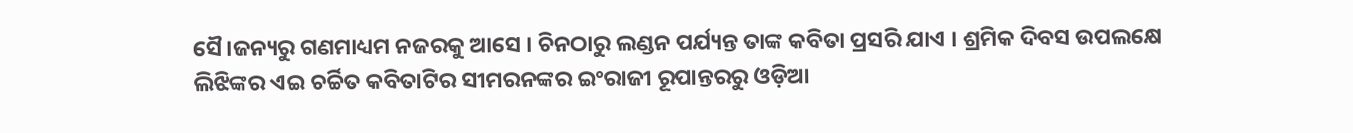ସୈ।ଜନ୍ୟରୁ ଗଣମାଧ୍ୟମ ନଜରକୁ ଆସେ । ଚିନଠାରୁ ଲଣ୍ଡନ ପର୍ଯ୍ୟନ୍ତ ତାଙ୍କ କବିତା ପ୍ରସରି ଯାଏ । ଶ୍ରମିକ ଦିବସ ଉପଲକ୍ଷେ ଲିଝିଙ୍କର ଏଇ ଚର୍ଚ୍ଚିତ କବିତାଟିର ସୀମରନଙ୍କର ଇଂରାଜୀ ରୂପାନ୍ତରରୁ ଓଡ଼ିଆ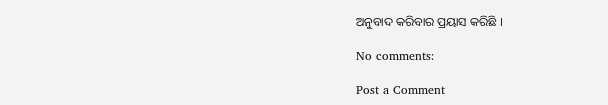ଅନୁବାଦ କରିବାର ପ୍ରୟାସ କରିଛି ।

No comments:

Post a Comment